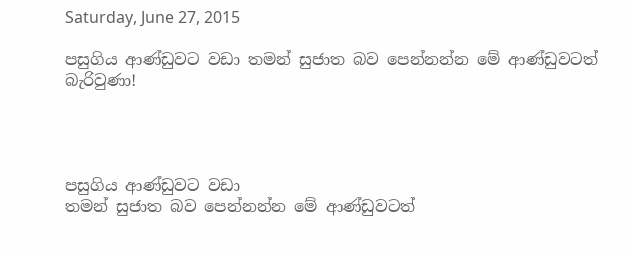Saturday, June 27, 2015

පසුගිය ආණ්‌ඩුවට වඩා තමන් සුජාත බව පෙන්නන්න මේ ආණ්‌ඩුවටත් බැරිවුණා!




පසුගිය ආණ්‌ඩුවට වඩා
තමන් සුජාත බව පෙන්නන්න මේ ආණ්‌ඩුවටත්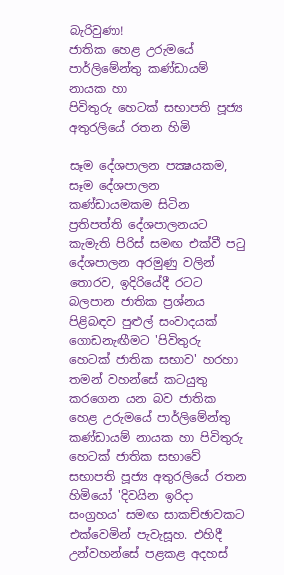බැරිවුණා!
ජාතික හෙළ උරුමයේ පාර්ලිමේන්තු කණ්‌ඩායම් නායක හා
පිවිතුරු හෙටක්‌ සභාපති පූජ්‍ය අතුරලියේ රතන හිමි

සෑම දේශපාලන පක්‍ෂයකම, සෑම දේශපාලන කණ්‌ඩායමකම සිටින ප්‍රතිපත්ති දේශපාලනයට කැමැති පිරිස්‌ සමඟ එක්‌වී පටු දේශපාලන අරමුණු වලින් තොරව, ඉදිරියේදී රටට බලපාන ජාතික ප්‍රශ්නය පිළිබඳව පුළුල් සංවාදයක්‌ ගොඩනැඟීමට 'පිවිතුරු හෙටක්‌ ජාතික සභාව' හරහා තමන් වහන්සේ කටයුතු කරගෙන යන බව ජාතික හෙළ උරුමයේ පාර්ලිමේන්තු කණ්‌ඩායම් නායක හා පිවිතුරු හෙටක්‌ ජාතික සභාවේ සභාපති පූජ්‍ය අතුරලියේ රතන හිමියෝ 'දිවයින ඉරිදා සංග්‍රහය' සමඟ සාකච්ඡාවකට එක්‌වෙමින් පැවැසූහ. එහිදී උන්වහන්සේ පළකළ අදහස්‌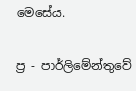මෙසේය.

ප්‍ර - පාර්ලිමේන්තුවේ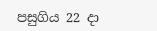පසුගිය 22 දා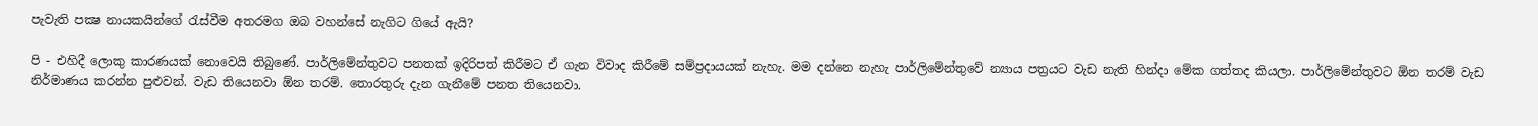පැවැති පක්‍ෂ නායකයින්ගේ රැස්‌වීම අතරමග ඔබ වහන්සේ නැගිට ගියේ ඇයි?

පි - එහිදී ලොකු කාරණයක්‌ නොවෙයි තිබුණේ. පාර්ලිමේන්තුවට පනතක්‌ ඉදිරිපත් කිරීමට ඒ ගැන විවාද කිරීමේ සම්ප්‍රදායයක්‌ නැහැ. මම දන්නෙ නැහැ පාර්ලිමේන්තුවේ න්‍යාය පත්‍රයට වැඩ නැති හින්දා මේක ගත්තද කියලා. පාර්ලිමේන්තුවට ඕන තරම් වැඩ නිර්මාණය කරන්න පුළුවන්. වැඩ තියෙනවා ඕන තරම්. තොරතුරු දැන ගැනීමේ පනත තියෙනවා.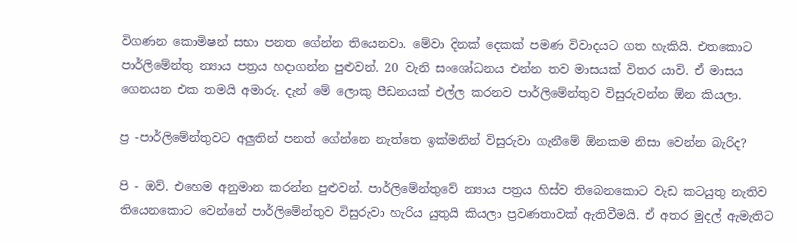විගණන කොමිෂන් සභා පනත ගේන්න තියෙනවා. මේවා දිනක්‌ දෙකක්‌ පමණ විවාදයට ගත හැකියි. එතකොට පාර්ලිමේන්තු න්‍යාය පත්‍රය හදාගන්න පුළුවන්. 20 වැනි සංශෝධනය එන්න තව මාසයක්‌ විතර යාවි. ඒ මාසය ගෙනයන එක තමයි අමාරු. දැන් මේ ලොකු පීඩනයක්‌ එල්ල කරනව පාර්ලිමේන්තුව විසුරුවන්න ඕන කියලා.

ප්‍ර -පාර්ලිමේන්තුවට අලුතින් පනත් ගේන්නෙ නැත්තෙ ඉක්‌මනින් විසුරුවා ගැනීමේ ඕනකම නිසා වෙන්න බැරිද?

පි - ඔව්. එහෙම අනුමාන කරන්න පුළුවන්. පාර්ලිමේන්තුවේ න්‍යාය පත්‍රය හිස්‌ව තිබෙනකොට වැඩ කටයුතු නැතිව තියෙනකොට වෙන්නේ පාර්ලිමේන්තුව විසුරුවා හැරිය යුතුයි කියලා ප්‍රවණතාවක්‌ ඇතිවීමයි. ඒ අතර මුදල් ඇමැතිට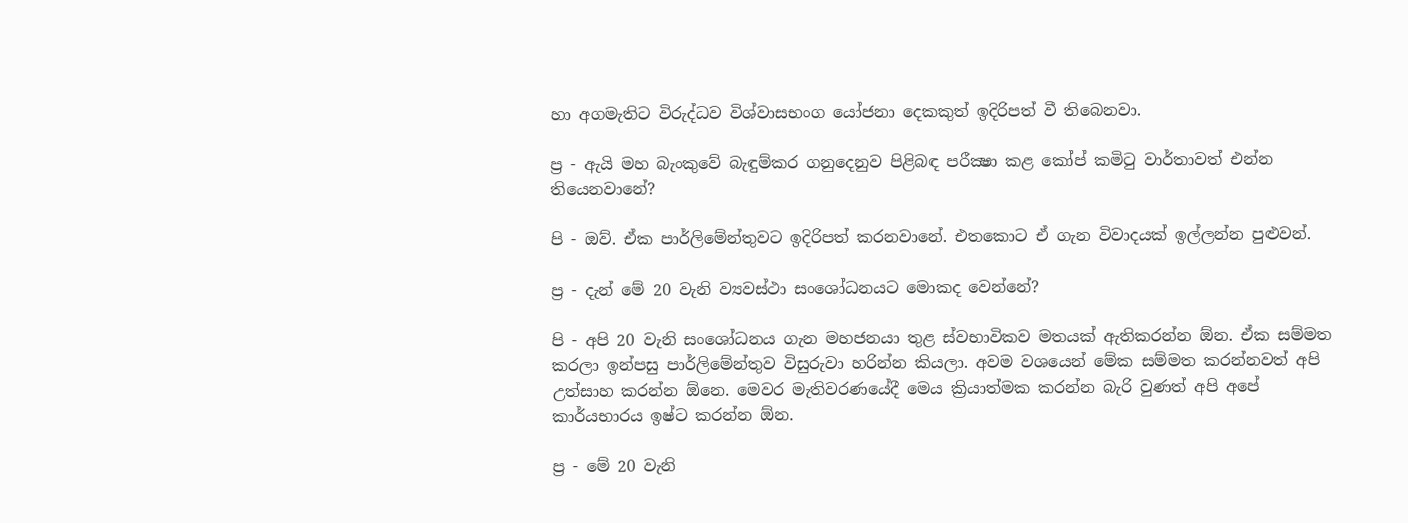හා අගමැතිට විරුද්ධව විශ්වාසභංග යෝජනා දෙකකුත් ඉදිරිපත් වී තිබෙනවා.

ප්‍ර - ඇයි මහ බැංකුවේ බැඳුම්කර ගනුදෙනුව පිළිබඳ පරීක්‍ෂා කළ කෝප් කමිටු වාර්තාවත් එන්න තියෙනවානේ?

පි - ඔව්. ඒක පාර්ලිමේන්තුවට ඉදිරිපත් කරනවානේ. එතකොට ඒ ගැන විවාදයක්‌ ඉල්ලන්න පුළුවන්.

ප්‍ර - දැන් මේ 20 වැනි ව්‍යවස්‌ථා සංශෝධනයට මොකද වෙන්නේ?

පි - අපි 20 වැනි සංශෝධනය ගැන මහජනයා තුළ ස්‌වභාවිකව මතයක්‌ ඇතිකරන්න ඕන. ඒක සම්මත කරලා ඉන්පසු පාර්ලිමේන්තුව විසුරුවා හරින්න කියලා. අවම වශයෙන් මේක සම්මත කරන්නවත් අපි උත්සාහ කරන්න ඕනෙ. මෙවර මැතිවරණයේදී මෙය ක්‍රියාත්මක කරන්න බැරි වුණත් අපි අපේ කාර්යභාරය ඉෂ්ට කරන්න ඕන.

ප්‍ර - මේ 20 වැනි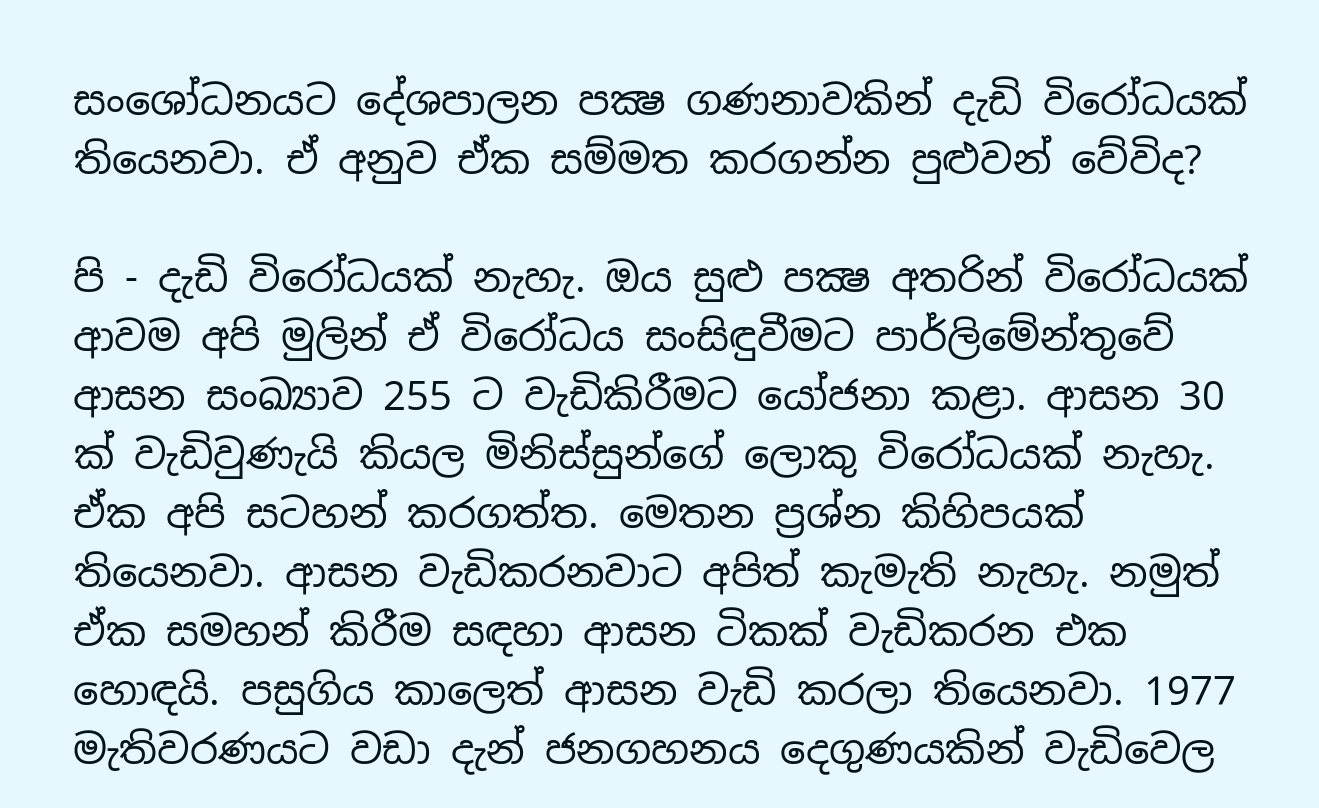සංශෝධනයට දේශපාලන පක්‍ෂ ගණනාවකින් දැඩි විරෝධයක්‌ තියෙනවා. ඒ අනුව ඒක සම්මත කරගන්න පුළුවන් වේවිද?

පි - දැඩි විරෝධයක්‌ නැහැ. ඔය සුළු පක්‍ෂ අතරින් විරෝධයක්‌ ආවම අපි මුලින් ඒ විරෝධය සංසිඳුවීමට පාර්ලිමේන්තුවේ ආසන සංඛ්‍යාව 255 ට වැඩිකිරීමට යෝජනා කළා. ආසන 30 ක්‌ වැඩිවුණැයි කියල මිනිස්‌සුන්ගේ ලොකු විරෝධයක්‌ නැහැ. ඒක අපි සටහන් කරගත්ත. මෙතන ප්‍රශ්න කිහිපයක්‌ තියෙනවා. ආසන වැඩිකරනවාට අපිත් කැමැති නැහැ. නමුත් ඒක සමහන් කිරීම සඳහා ආසන ටිකක්‌ වැඩිකරන එක හොඳයි. පසුගිය කාලෙත් ආසන වැඩි කරලා තියෙනවා. 1977 මැතිවරණයට වඩා දැන් ජනගහනය දෙගුණයකින් වැඩිවෙල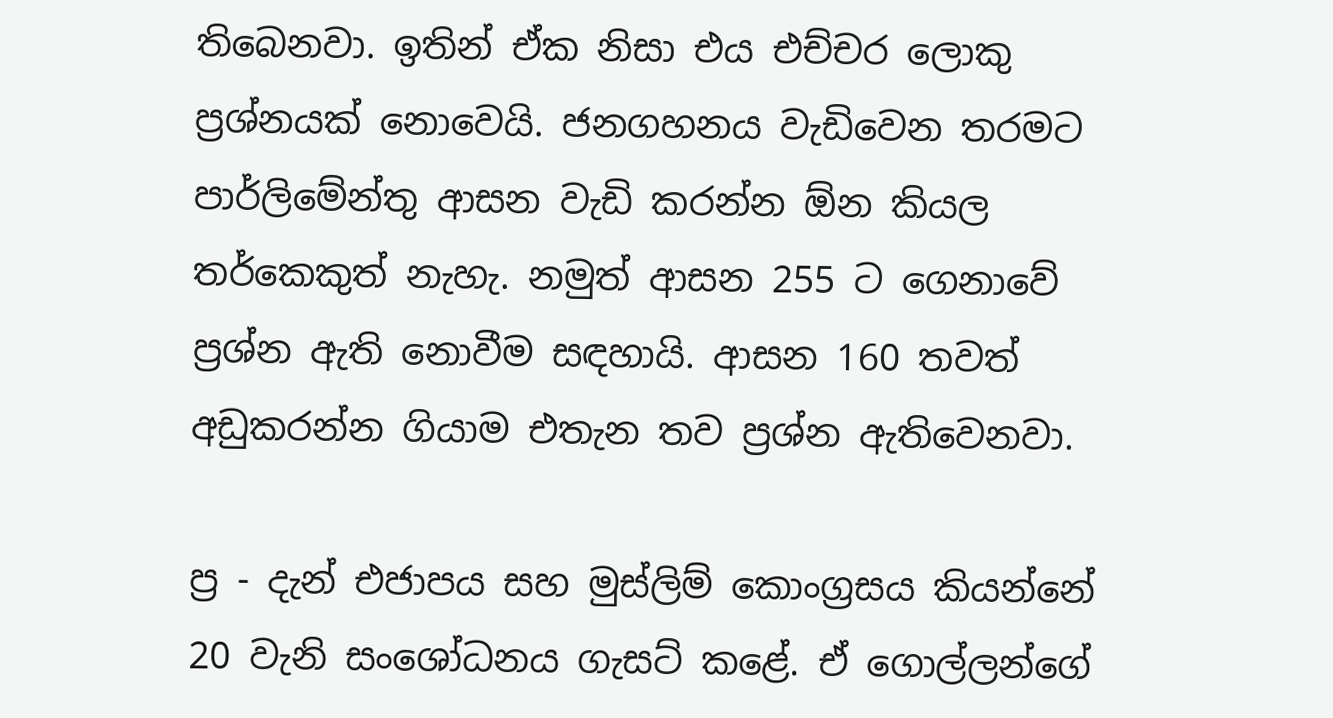තිබෙනවා. ඉතින් ඒක නිසා එය එච්චර ලොකු ප්‍රශ්නයක්‌ නොවෙයි. ජනගහනය වැඩිවෙන තරමට පාර්ලිමේන්තු ආසන වැඩි කරන්න ඕන කියල තර්කෙකුත් නැහැ. නමුත් ආසන 255 ට ගෙනාවේ ප්‍රශ්න ඇති නොවීම සඳහායි. ආසන 160 තවත් අඩුකරන්න ගියාම එතැන තව ප්‍රශ්න ඇතිවෙනවා.

ප්‍ර - දැන් එජාපය සහ මුස්‌ලිම් කොංග්‍රසය කියන්නේ 20 වැනි සංශෝධනය ගැසට්‌ කළේ. ඒ ගොල්ලන්ගේ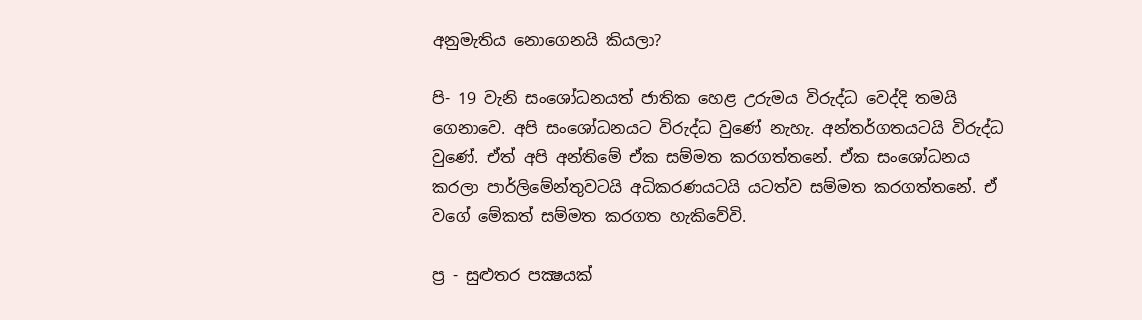අනුමැතිය නොගෙනයි කියලා?

පි- 19 වැනි සංශෝධනයත් ජාතික හෙළ උරුමය විරුද්ධ වෙද්දි තමයි ගෙනාවෙ. අපි සංශෝධනයට විරුද්ධ වුණේ නැහැ. අන්තර්ගතයටයි විරුද්ධ වුණේ. ඒත් අපි අන්තිමේ ඒක සම්මත කරගත්තනේ. ඒක සංශෝධනය කරලා පාර්ලිමේන්තුවටයි අධිකරණයටයි යටත්ව සම්මත කරගත්තනේ. ඒ වගේ මේකත් සම්මත කරගත හැකිවේවි.

ප්‍ර - සුළුතර පක්‍ෂයක්‌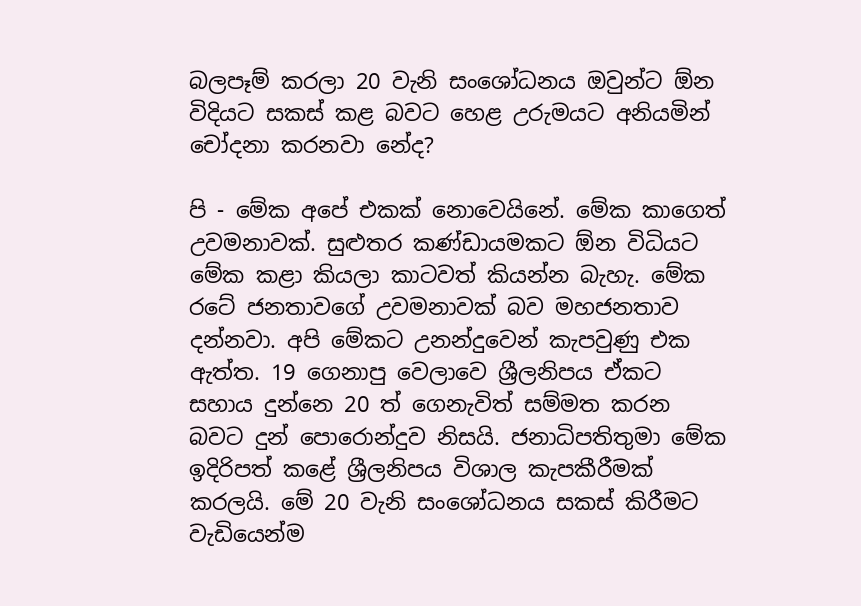බලපෑම් කරලා 20 වැනි සංශෝධනය ඔවුන්ට ඕන විදියට සකස්‌ කළ බවට හෙළ උරුමයට අනියමින් චෝදනා කරනවා නේද?

පි - මේක අපේ එකක්‌ නොවෙයිනේ. මේක කාගෙත් උවමනාවක්‌. සුළුතර කණ්‌ඩායමකට ඕන විධියට මේක කළා කියලා කාටවත් කියන්න බැහැ. මේක රටේ ජනතාවගේ උවමනාවක්‌ බව මහජනතාව දන්නවා. අපි මේකට උනන්දුවෙන් කැපවුණු එක ඇත්ත. 19 ගෙනාපු වෙලාවෙ ශ්‍රීලනිපය ඒකට සහාය දුන්නෙ 20 ත් ගෙනැවිත් සම්මත කරන බවට දුන් පොරොන්දුව නිසයි. ජනාධිපතිතුමා මේක ඉදිරිපත් කළේ ශ්‍රීලනිපය විශාල කැපකීරීමක්‌ කරලයි. මේ 20 වැනි සංශෝධනය සකස්‌ කිරීමට වැඩියෙන්ම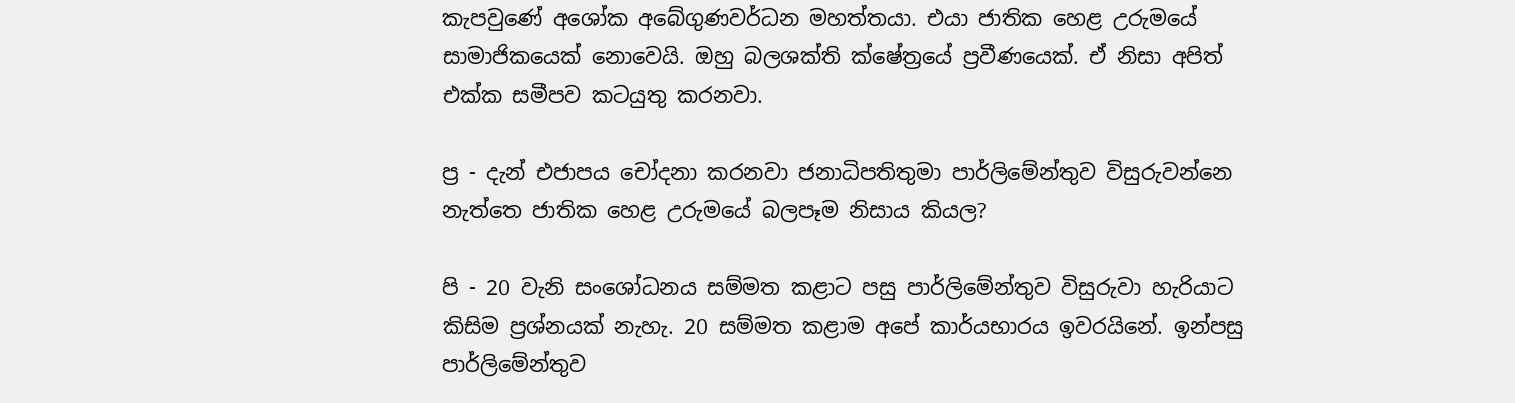කැපවුණේ අශෝක අබේගුණවර්ධන මහත්තයා. එයා ජාතික හෙළ උරුමයේ සාමාජිකයෙක්‌ නොවෙයි. ඔහු බලශක්‌ති ක්‌ෂේත්‍රයේ ප්‍රවීණයෙක්‌. ඒ නිසා අපිත් එක්‌ක සමීපව කටයුතු කරනවා.

ප්‍ර - දැන් එජාපය චෝදනා කරනවා ජනාධිපතිතුමා පාර්ලිමේන්තුව විසුරුවන්නෙ නැත්තෙ ජාතික හෙළ උරුමයේ බලපෑම නිසාය කියල?

පි - 20 වැනි සංශෝධනය සම්මත කළාට පසු පාර්ලිමේන්තුව විසුරුවා හැරියාට කිසිම ප්‍රශ්නයක්‌ නැහැ. 20 සම්මත කළාම අපේ කාර්යභාරය ඉවරයිනේ. ඉන්පසු පාර්ලිමේන්තුව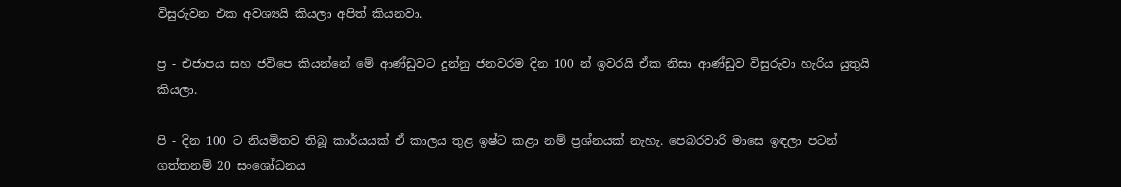විසුරුවන එක අවශ්‍යයි කියලා අපිත් කියනවා.

ප්‍ර - එජාපය සහ ජවිපෙ කියන්නේ මේ ආණ්‌ඩුවට දුන්නු ජනවරම දින 100 න් ඉවරයි ඒක නිසා ආණ්‌ඩුව විසුරුවා හැරිය යුතුයි කියලා.

පි - දින 100 ට නියමිතව තිබූ කාර්යයක්‌ ඒ කාලය තුළ ඉෂ්ට කළා නම් ප්‍රශ්නයක්‌ නැහැ. පෙබරවාරි මාසෙ ඉඳලා පටන් ගත්තනම් 20 සංශෝධනය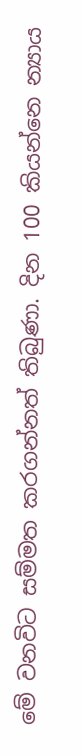මේ වනවිට සම්මත කරගන්නත් තිබුණා. දින 100 කියන්නෙ න්‍යාය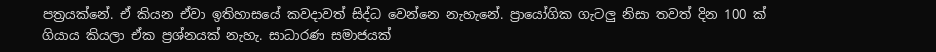පත්‍රයක්‌නේ. ඒ කියන ඒවා ඉතිහාසයේ කවදාවත් සිද්ධ වෙන්නෙ නැහැනේ. ප්‍රායෝගික ගැටලු නිසා තවත් දින 100 ක්‌ ගියාය කියලා ඒක ප්‍රශ්නයක්‌ නැහැ. සාධාරණ සමාජයක්‌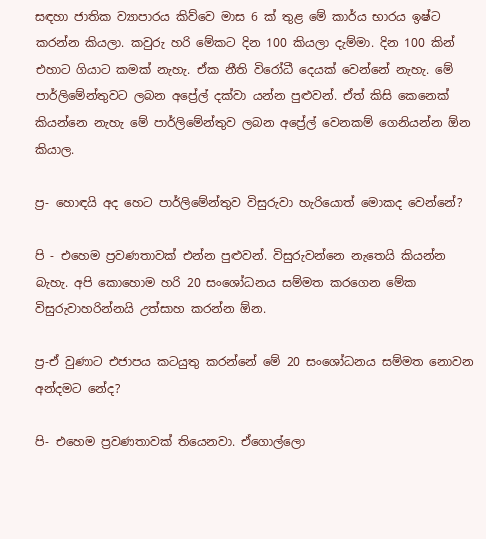සඳහා ජාතික ව්‍යාපාරය කිව්වෙ මාස 6 ක්‌ තුළ මේ කාර්ය භාරය ඉෂ්ට කරන්න කියලා. කවුරු හරි මේකට දින 100 කියලා දැම්මා. දින 100 කින් එහාට ගියාට කමක්‌ නැහැ. ඒක නීති විරෝධී දෙයක්‌ වෙන්නේ නැහැ. මේ පාර්ලිමේන්තුවට ලබන අප්‍රේල් දක්‌වා යන්න පුළුවන්. ඒත් කිසි කෙනෙක්‌ කියන්නෙ නැහැ මේ පාර්ලිමේන්තුව ලබන අප්‍රේල් වෙනකම් ගෙනියන්න ඕන කියාල.

ප්‍ර- හොඳයි අද හෙට පාර්ලිමේන්තුව විසුරුවා හැරියොත් මොකද වෙන්නේ?

පි - එහෙම ප්‍රවණතාවක්‌ එන්න පුළුවන්. විසුරුවන්නෙ නැතෙයි කියන්න බැහැ. අපි කොහොම හරි 20 සංශෝධනය සම්මත කරගෙන මේක විසුරුවාහරින්නයි උත්සාහ කරන්න ඕන.

ප්‍ර-ඒ වුණාට එජාපය කටයුතු කරන්නේ මේ 20 සංශෝධනය සම්මත නොවන අන්දමට නේද?

පි- එහෙම ප්‍රවණතාවක්‌ තියෙනවා. ඒගොල්ලො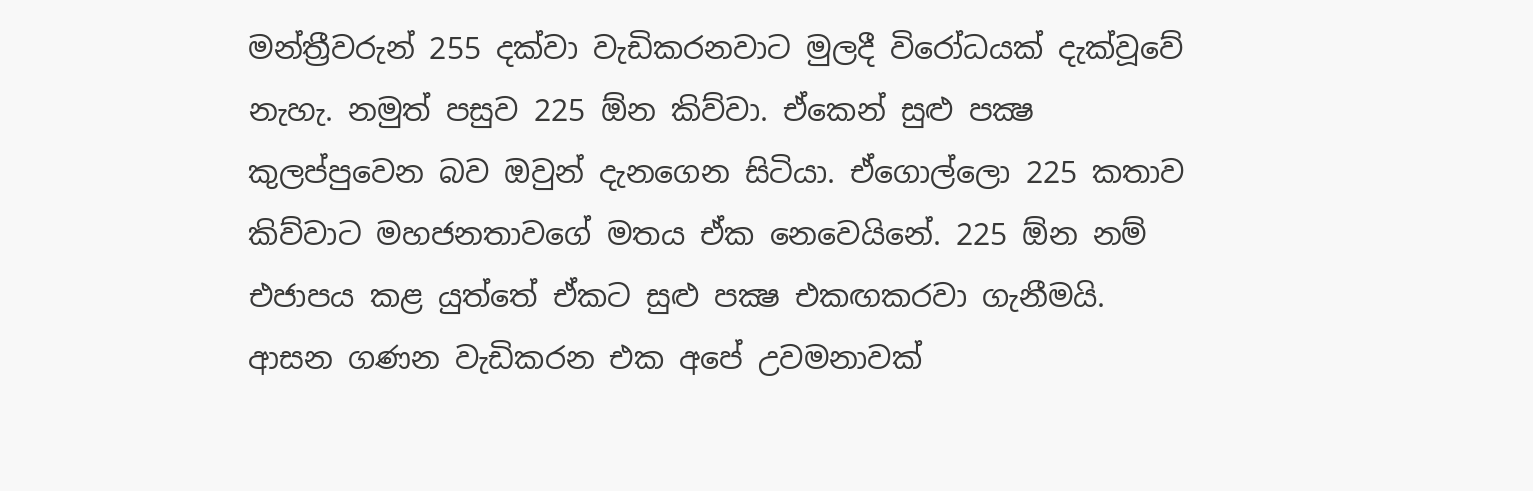මන්ත්‍රීවරුන් 255 දක්‌වා වැඩිකරනවාට මුලදී විරෝධයක්‌ දැක්‌වූවේ නැහැ. නමුත් පසුව 225 ඕන කිව්වා. ඒකෙන් සුළු පක්‍ෂ කුලප්පුවෙන බව ඔවුන් දැනගෙන සිටියා. ඒගොල්ලො 225 කතාව කිව්වාට මහජනතාවගේ මතය ඒක නෙවෙයිනේ. 225 ඕන නම් එජාපය කළ යුත්තේ ඒකට සුළු පක්‍ෂ එකඟකරවා ගැනීමයි. ආසන ගණන වැඩිකරන එක අපේ උවමනාවක්‌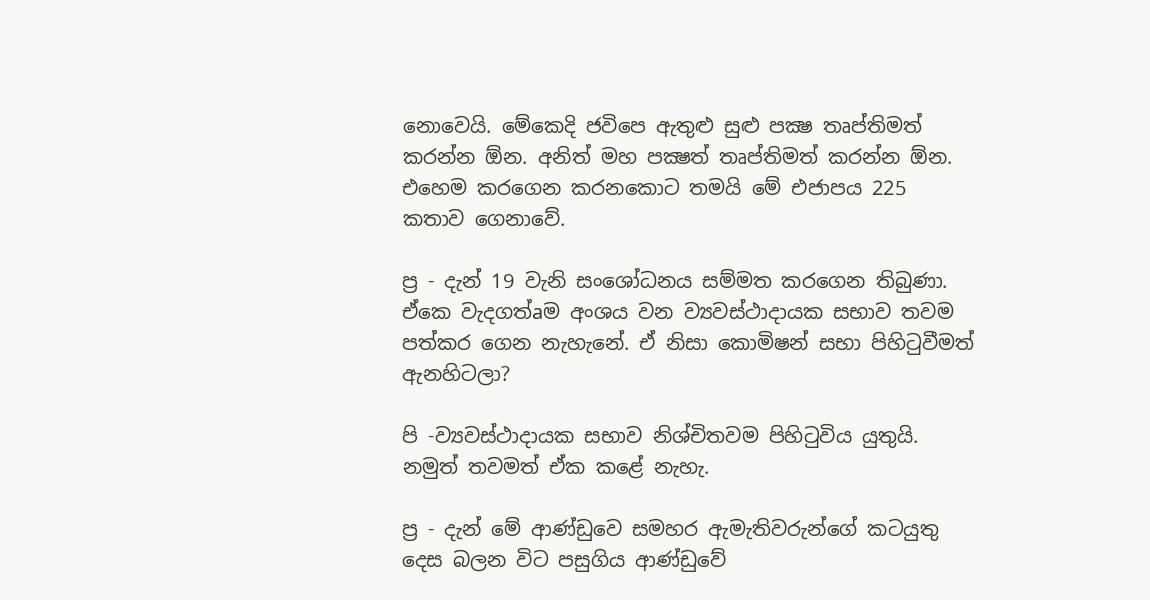නොවෙයි. මේකෙදි ජවිපෙ ඇතුළු සුළු පක්‍ෂ තෘප්තිමත් කරන්න ඕන. අනිත් මහ පක්‍ෂත් තෘප්තිමත් කරන්න ඕන. එහෙම කරගෙන කරනකොට තමයි මේ එජාපය 225 කතාව ගෙනාවේ.

ප්‍ර - දැන් 19 වැනි සංශෝධනය සම්මත කරගෙන තිබුණා. ඒකෙ වැදගත්aම අංශය වන ව්‍යවස්‌ථාදායක සභාව තවම පත්කර ගෙන නැහැනේ. ඒ නිසා කොමිෂන් සභා පිහිටුවීමත් ඇනහිටලා?

පි -ව්‍යවස්‌ථාදායක සභාව නිශ්චිතවම පිහිටුවිය යුතුයි. නමුත් තවමත් ඒක කළේ නැහැ.

ප්‍ර - දැන් මේ ආණ්‌ඩුවෙ සමහර ඇමැතිවරුන්ගේ කටයුතු දෙස බලන විට පසුගිය ආණ්‌ඩුවේ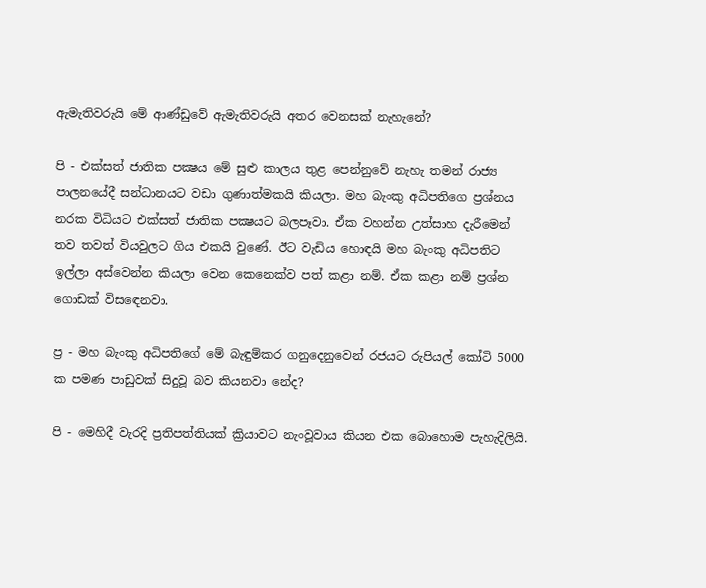ඇමැතිවරුයි මේ ආණ්‌ඩුවේ ඇමැතිවරුයි අතර වෙනසක්‌ නැහැනේ?

පි - එක්‌සත් ජාතික පක්‍ෂය මේ සුළු කාලය තුළ පෙන්නුවේ නැහැ තමන් රාජ්‍ය පාලනයේදී සන්ධානයට වඩා ගුණාත්මකයි කියලා. මහ බැංකු අධිපතිගෙ ප්‍රශ්නය නරක විධියට එක්‌සත් ජාතික පක්‍ෂයට බලපෑවා. ඒක වහන්න උත්සාහ දැරීමෙන් තව තවත් වියවුලට ගිය එකයි වුණේ. ඊට වැඩිය හොඳයි මහ බැංකු අධිපතිට ඉල්ලා අස්‌වෙන්න කියලා වෙන කෙනෙක්‌ව පත් කළා නම්. ඒක කළා නම් ප්‍රශ්න ගොඩක්‌ විසඳෙනවා.

ප්‍ර - මහ බැංකු අධිපතිගේ මේ බැඳුම්කර ගනුදෙනුවෙන් රජයට රුපියල් කෝටි 5000 ක පමණ පාඩුවක්‌ සිදුවූ බව කියනවා නේද?

පි - මෙහිදී වැරදි ප්‍රතිපත්තියක්‌ ක්‍රියාවට නැංවූවාය කියන එක බොහොම පැහැදිලියි.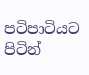පටිපාටියට පිටින්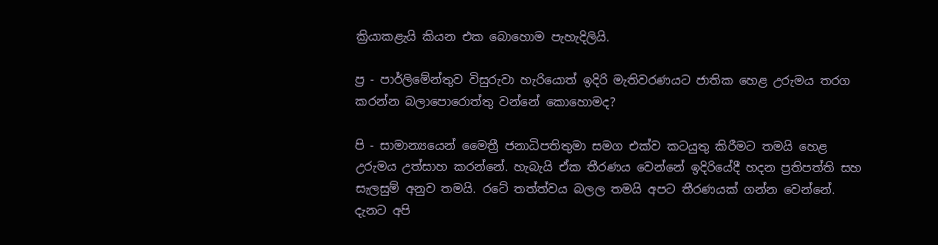ක්‍රියාකළැයි කියන එක බොහොම පැහැදිලියි.

ප්‍ර - පාර්ලිමේන්තුව විසුරුවා හැරියොත් ඉදිරි මැතිවරණයට ජාතික හෙළ උරුමය තරග කරන්න බලාපොරොත්තු වන්නේ කොහොමද?

පි - සාමාන්‍යයෙන් මෛත්‍රී ජනාධිපතිතුමා සමග එක්‌ව කටයුතු කිරීමට තමයි හෙළ උරුමය උත්සාහ කරන්නේ. හැබැයි ඒක තීරණය වෙන්නේ ඉදිරියේදී හදන ප්‍රතිපත්ති සහ සැලසුම් අනුව තමයි. රටේ තත්ත්වය බලල තමයි අපට තීරණයක්‌ ගන්න වෙන්නේ. දැනට අපි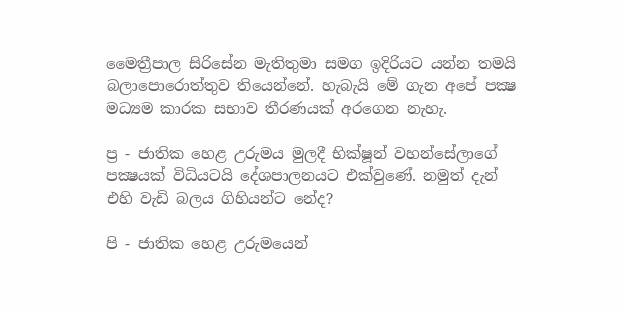මෛත්‍රීපාල සිරිසේන මැතිතුමා සමග ඉදිරියට යන්න තමයි බලාපොරොත්තුව තියෙන්නේ. හැබැයි මේ ගැන අපේ පක්‍ෂ මධ්‍යම කාරක සභාව තීරණයක්‌ අරගෙන නැහැ.

ප්‍ර - ජාතික හෙළ උරුමය මුලදී භික්‌ෂූන් වහන්සේලාගේ පක්‍ෂයක්‌ විධියටයි දේශපාලනයට එක්‌වුණේ. නමුත් දැන් එහි වැඩි බලය ගිහියන්ට නේද?

පි - ජාතික හෙළ උරුමයෙන්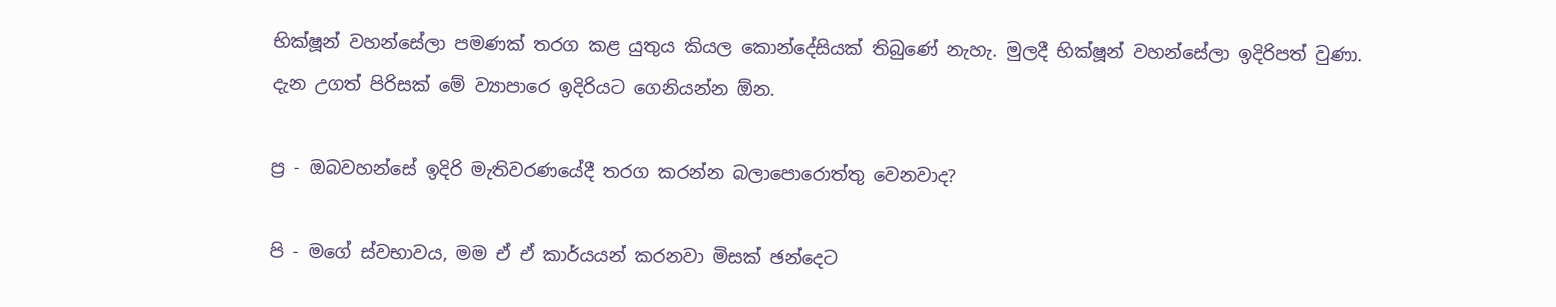භික්‌ෂූන් වහන්සේලා පමණක්‌ තරග කළ යුතුය කියල කොන්දේසියක්‌ තිබුණේ නැහැ. මුලදී භික්‌ෂූන් වහන්සේලා ඉදිරිපත් වුණා. දැන උගත් පිරිසක්‌ මේ ව්‍යාපාරෙ ඉදිරියට ගෙනියන්න ඕන.

ප්‍ර - ඔබවහන්සේ ඉදිරි මැතිවරණයේදී තරග කරන්න බලාපොරොත්තු වෙනවාද?

පි - මගේ ස්‌වභාවය, මම ඒ ඒ කාර්යයන් කරනවා මිසක්‌ ඡන්දෙට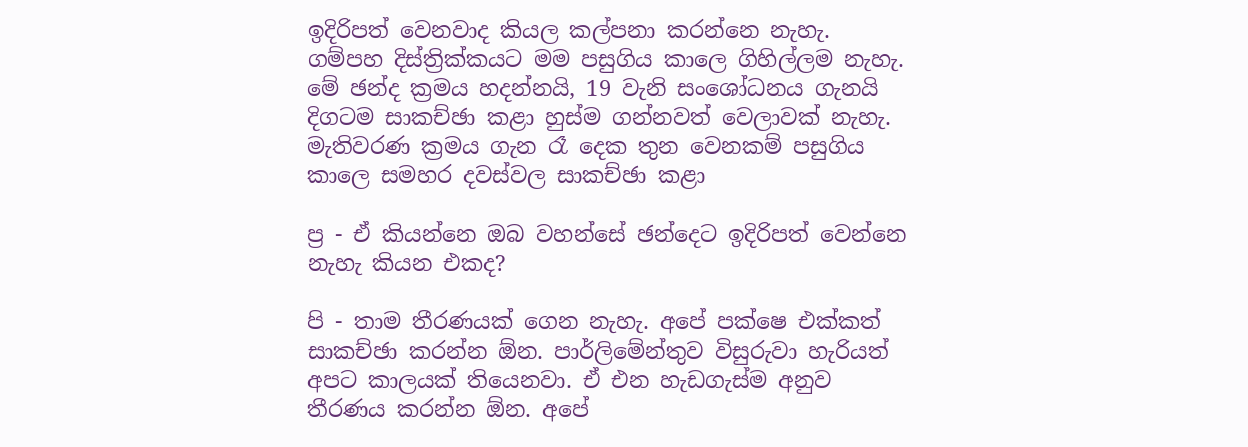ඉදිරිපත් වෙනවාද කියල කල්පනා කරන්නෙ නැහැ. ගම්පහ දිස්‌ත්‍රික්‌කයට මම පසුගිය කාලෙ ගිහිල්ලම නැහැ. මේ ඡන්ද ක්‍රමය හදන්නයි, 19 වැනි සංශෝධනය ගැනයි දිගටම සාකච්ඡා කළා හුස්‌ම ගන්නවත් වෙලාවක්‌ නැහැ. මැතිවරණ ක්‍රමය ගැන රෑ දෙක තුන වෙනකම් පසුගිය කාලෙ සමහර දවස්‌වල සාකච්ඡා කළා

ප්‍ර - ඒ කියන්නෙ ඔබ වහන්සේ ඡන්දෙට ඉදිරිපත් වෙන්නෙ නැහැ කියන එකද?

පි - තාම තීරණයක්‌ ගෙන නැහැ. අපේ පක්‌ෂෙ එක්‌කත් සාකච්ඡා කරන්න ඕන. පාර්ලිමේන්තුව විසුරුවා හැරියත් අපට කාලයක්‌ තියෙනවා. ඒ එන හැඩගැස්‌ම අනුව තීරණය කරන්න ඕන. අපේ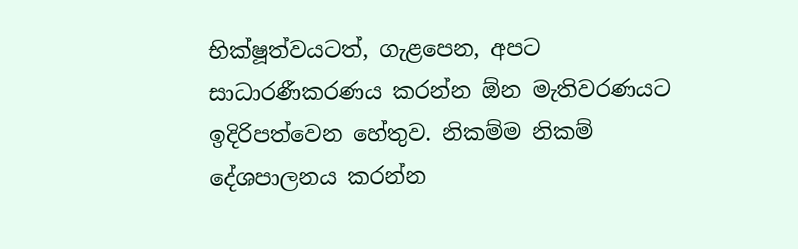භික්‌ෂූත්වයටත්, ගැළපෙන, අපට සාධාරණීකරණය කරන්න ඕන මැතිවරණයට ඉදිරිපත්වෙන හේතුව. නිකම්ම නිකම් දේශපාලනය කරන්න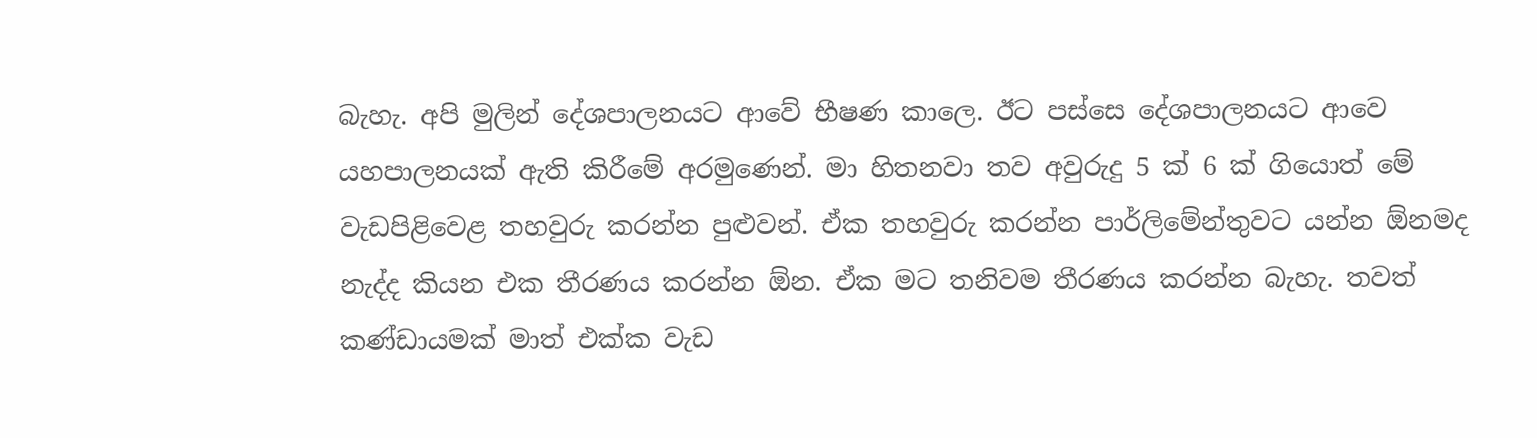බැහැ. අපි මුලින් දේශපාලනයට ආවේ භීෂණ කාලෙ. ඊට පස්‌සෙ දේශපාලනයට ආවෙ යහපාලනයක්‌ ඇති කිරීමේ අරමුණෙන්. මා හිතනවා තව අවුරුදු 5 ක්‌ 6 ක්‌ ගියොත් මේ වැඩපිළිවෙළ තහවුරු කරන්න පුළුවන්. ඒක තහවුරු කරන්න පාර්ලිමේන්තුවට යන්න ඕනමද නැද්ද කියන එක තීරණය කරන්න ඕන. ඒක මට තනිවම තීරණය කරන්න බැහැ. තවත් කණ්‌ඩායමක්‌ මාත් එක්‌ක වැඩ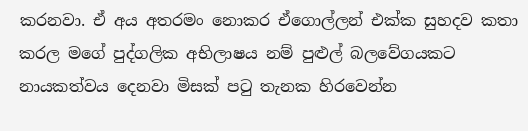කරනවා. ඒ අය අතරමං නොකර ඒගොල්ලන් එක්‌ක සුහදව කතා කරල මගේ පුද්ගලික අභිලාෂය නම් පුළුල් බලවේගයකට නායකත්වය දෙනවා මිසක්‌ පටු තැනක හිරවෙන්න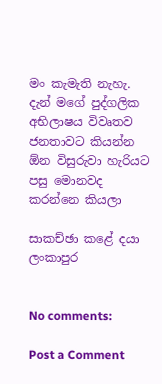මං කැමැති නැහැ. දැන් මගේ පුද්ගලික අභිලාෂය විවෘතව ජනතාවට කියන්න ඕන විසුරුවා හැරියට පසු මොනවද කරන්නෙ කියලා

සාකච්ඡා කළේ දයා ලංකාපුර


No comments:

Post a Comment